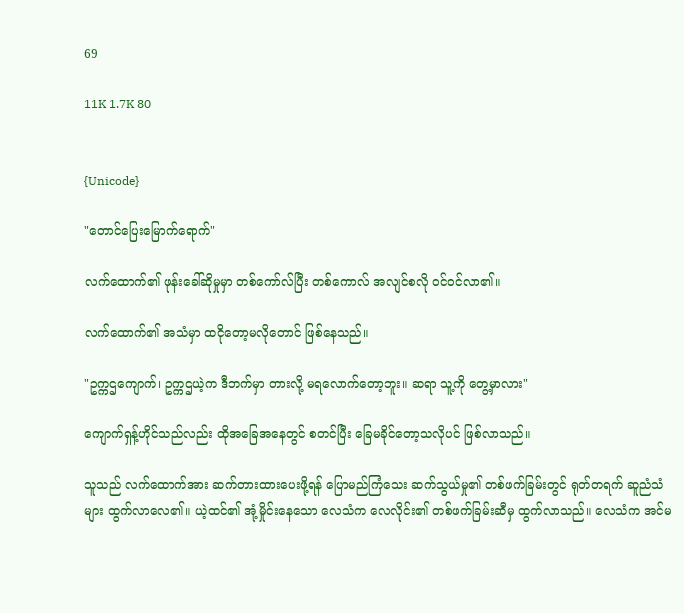69

11K 1.7K 80


{Unicode}

"တောင်ပြေးမြောက်ရောက်"

လက်ထောက်၏ ဖုန်းခေါ်ဆိုမှုမှာ တစ်ကော်လ်ပြီး တစ်ကောလ် အလျင်စလို ဝင်ဝင်လာ၏။

လက်ထောက်၏ အသံမှာ ထငိုတော့မလိုတောင် ဖြစ်နေသည်။

"ဥက္ကဌကျောက်၊ ဥက္ကဌယဲ့က ဒီဘက်မှာ တားလို့ မရလောက်တော့ဘူး။ ဆရာ သူ့ကို တွေ့မှာလား"

ကျောက်ရှန့်ဟိုင်သည်လည်း ထိုအခြေအနေတွင် စတင်ပြီး ခြေမခိုင်တော့သလိုပင် ဖြစ်လာသည်။

သူသည် လက်ထောက်အား ဆက်တားထားပေးဖို့ရန် ပြောမည်ကြံသေး ဆက်သွယ်မှု၏ တစ်ဖက်ခြမ်းတွင် ရုတ်တရက် ဆူညံသံများ ထွက်လာလေ၏။ ယဲ့ထင်၏ အုံ့မှိုင်းနေသော လေသံက လေလိုင်း၏ တစ်ဖက်ခြမ်းဆီမှ ထွက်လာသည်။ လေသံက အင်မ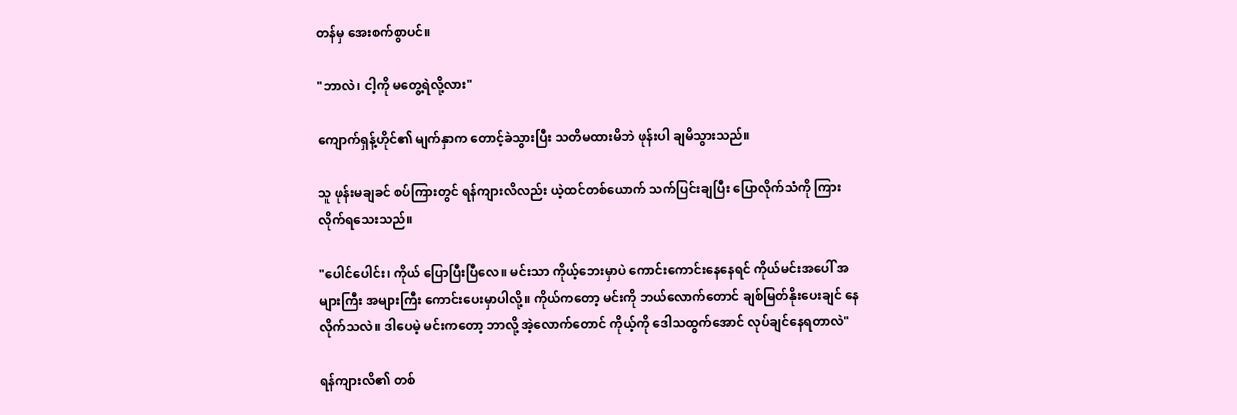တန်မှ အေးစက်စွာပင်။

"ဘာလဲ၊ ငါ့ကို မတွေ့ရဲလို့လား"

ကျောက်ရှန့်ဟိုင်၏ မျက်နှာက တောင့်ခဲသွားပြီး သတိမထားမိဘဲ ဖုန်းပါ ချမိသွားသည်။

သူ ဖုန်းမချခင် စပ်ကြားတွင် ရန်ကျားလိလည်း ယဲ့ထင်တစ်ယောက် သက်ပြင်းချပြီး ပြောလိုက်သံကို ကြားလိုက်ရသေးသည်။

"ပေါင်ပေါင်း၊ ကိုယ် ပြောပြီးပြီလေ။ မင်းသာ ကိုယ့်ဘေးမှာပဲ ကောင်းကောင်းနေနေရင် ကိုယ်မင်းအပေါ် အများကြီး အများကြီး ကောင်းပေးမှာပါလို့။ ကိုယ်ကတော့ မင်းကို ဘယ်လောက်တောင် ချစ်မြတ်နိုးပေးချင် နေလိုက်သလဲ။ ဒါပေမဲ့ မင်းကတော့ ဘာလို့ အဲ့လောက်တောင် ကိုယ့်ကို ဒေါသထွက်အောင် လုပ်ချင်နေရတာလဲ"

ရန်ကျားလိ၏ တစ်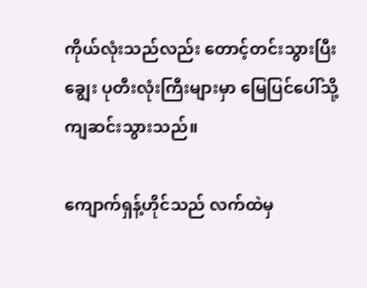ကိုယ်လုံးသည်လည်း တောင့်တင်းသွားပြီး ချွေး ပုတီးလုံးကြီးများမှာ မြေပြင်ပေါ်သို့ ကျဆင်းသွားသည်။

ကျောက်ရှန့်ဟိုင်သည် လက်ထဲမှ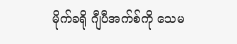မိုက်ခရို ဂျီပီအက်စ်ကို သေမ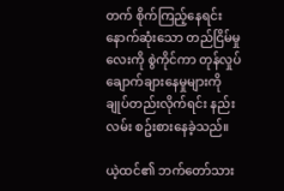တက် စိုက်ကြည့်နေရင်း နောက်ဆုံးသော တည်ငြိမ်မှုလေးကို စွဲကိုင်ကာ တုန်လှုပ်ချောက်ချားနေမှုများကို ချုပ်တည်းလိုက်ရင်း နည်းလမ်း စဥ်းစားနေခဲ့သည်။

ယဲ့ထင်၏ ဘက်တော်သား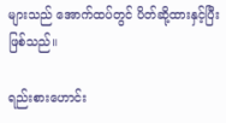များသည် အောက်ထပ်တွင် ပိတ်ဆို့ထားနှင့်ပြီးဖြစ်သည်။

ရည်းစားဟောင်း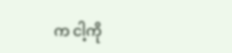က ငါ့ကို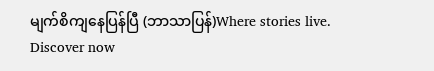မျက်စိကျနေပြန်ပြီ (ဘာသာပြန်)Where stories live. Discover now